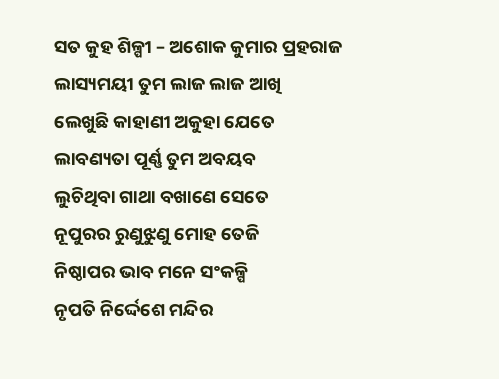ସତ କୁହ ଶିଳ୍ପୀ – ଅଶୋକ କୁମାର ପ୍ରହରାଜ
ଲାସ୍ୟମୟୀ ତୁମ ଲାଜ ଲାଜ ଆଖି
ଲେଖୁଛି କାହାଣୀ ଅକୁହା ଯେତେ
ଲାବଣ୍ୟତା ପୂର୍ଣ୍ଣ ତୁମ ଅବୟବ
ଲୁଚିଥିବା ଗାଥା ବଖାଣେ ସେତେ
ନୂପୁରର ରୁଣୁଝୁଣୁ ମୋହ ତେଜି
ନିଷ୍ଠାପର ଭାବ ମନେ ସଂକଳ୍ପି
ନୃପତି ନିର୍ଦ୍ଦେଶେ ମନ୍ଦିର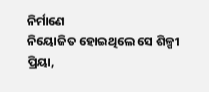ନିର୍ମାଣେ
ନିୟୋଜିତ ହୋଇଥିଲେ ସେ ଶିଳ୍ପୀ
ପ୍ରିୟା,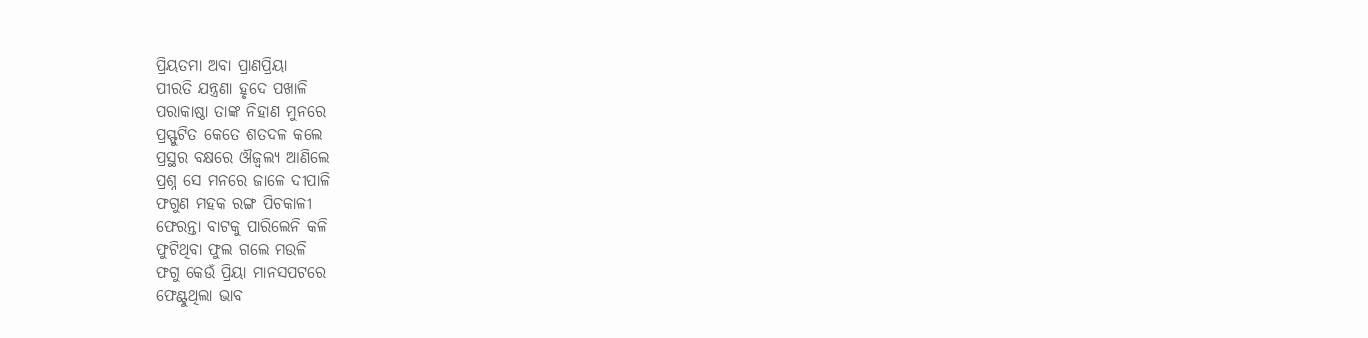ପ୍ରିୟତମା ଅବା ପ୍ରାଣପ୍ରିୟା
ପୀରତି ଯନ୍ତ୍ରଣା ହୃଦେ ପଖାଳି
ପରାକାଷ୍ଠା ତାଙ୍କ ନିହାଣ ମୁନରେ
ପ୍ରସ୍ଫୁଟିତ କେତେ ଶତଦଳ କଲେ
ପ୍ରସ୍ଥର ବକ୍ଷରେ ଔଜ୍ୱଲ୍ୟ ଆଣିଲେ
ପ୍ରଶ୍ନ ସେ ମନରେ ଜାଳେ ଦୀପାଳି
ଫଗୁଣ ମହକ ରଙ୍ଗ ପିଚକାଳୀ
ଫେରନ୍ତା ବାଟକୁ ପାରିଲେନି କଳି
ଫୁଟିଥିବା ଫୁଲ ଗଲେ ମଉଳି
ଫଗୁ କେଉଁ ପ୍ରିୟା ମାନସପଟରେ
ଫେଣ୍ଟୁଥିଲା ଭାବ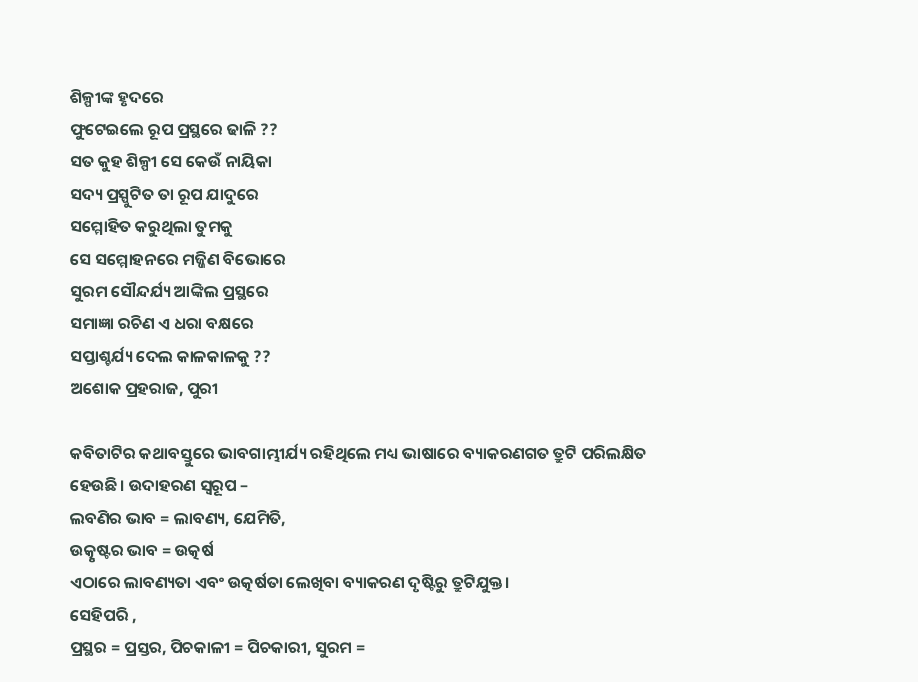ଶିଳ୍ପୀଙ୍କ ହୃଦରେ
ଫୁଟେଇଲେ ରୂପ ପ୍ରସ୍ଥରେ ଢାଳି ??
ସତ କୁହ ଶିଳ୍ପୀ ସେ କେଉଁ ନାୟିକା
ସଦ୍ୟ ପ୍ରସ୍ପୁଟିତ ତା ରୂପ ଯାଦୁରେ
ସମ୍ମୋହିତ କରୁଥିଲା ତୁମକୁ
ସେ ସମ୍ମୋହନରେ ମଜ୍ଜିଣ ବିଭୋରେ
ସୁରମ ସୌନ୍ଦର୍ଯ୍ୟ ଆଙ୍କିଲ ପ୍ରସ୍ଥରେ
ସମାଜ୍ଞା ରଚିଣ ଏ ଧରା ବକ୍ଷରେ
ସପ୍ତାଶ୍ଚର୍ଯ୍ୟ ଦେଲ କାଳକାଳକୁ ??
ଅଶୋକ ପ୍ରହରାଜ, ପୁରୀ

କବିତାଟିର କଥାବସ୍ତୁରେ ଭାବଗାମ୍ଭୀର୍ଯ୍ୟ ରହିଥିଲେ ମଧ୍ୟ ଭାଷାରେ ବ୍ୟାକରଣଗତ ତ୍ରୁଟି ପରିଲକ୍ଷିତ ହେଉଛି। ଉଦାହରଣ ସ୍ଵରୂପ –
ଲବଣିର ଭାବ = ଲାବଣ୍ୟ, ଯେମିତି,
ଉତ୍କୃଷ୍ଟର ଭାବ = ଉତ୍କର୍ଷ
ଏଠାରେ ଲାବଣ୍ୟତା ଏବଂ ଉତ୍କର୍ଷତା ଲେଖିବା ବ୍ୟାକରଣ ଦୃଷ୍ଟିରୁ ତ୍ରୁଟିଯୁକ୍ତ।
ସେହିପରି ,
ପ୍ରସ୍ଥର = ପ୍ରସ୍ତର, ପିଚକାଳୀ = ପିଚକାରୀ, ସୁରମ =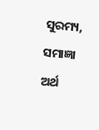ସୁରମ୍ୟ, ସମାଜ୍ଞା ଅର୍ଥ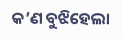କ’ଣ ବୁଝିହେଲା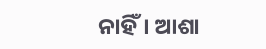ନାହିଁ। ଆଶା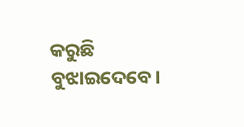କରୁଛି ବୁଝାଇଦେବେ।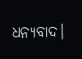ଧନ୍ୟବାଦ।